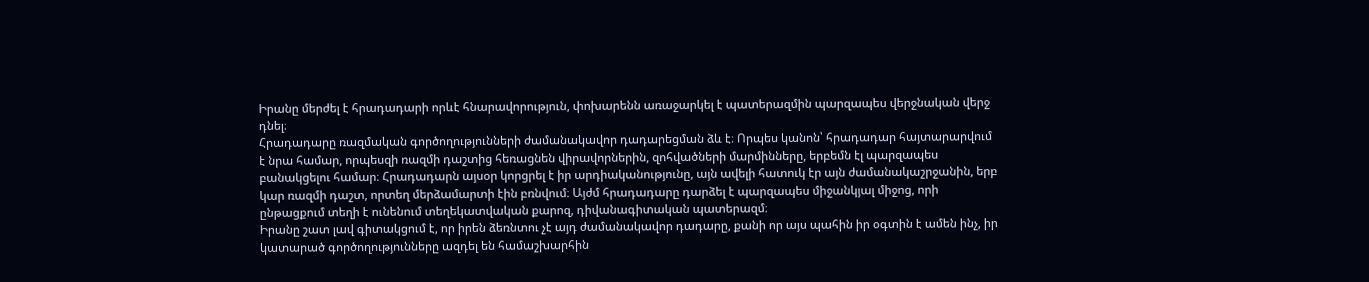Իրանը մերժել է հրադադարի որևէ հնարավորություն, փոխարենն առաջարկել է պատերազմին պարզապես վերջնական վերջ դնել։
Հրադադարը ռազմական գործողությունների ժամանակավոր դադարեցման ձև է։ Որպես կանոն՝ հրադադար հայտարարվում է նրա համար, որպեսզի ռազմի դաշտից հեռացնեն վիրավորներին, զոհվածների մարմինները, երբեմն էլ պարզապես բանակցելու համար։ Հրադադարն այսօր կորցրել է իր արդիականությունը, այն ավելի հատուկ էր այն ժամանակաշրջանին, երբ կար ռազմի դաշտ, որտեղ մերձամարտի էին բռնվում։ Այժմ հրադադարը դարձել է պարզապես միջանկյալ միջոց, որի ընթացքում տեղի է ունենում տեղեկատվական քարոզ, դիվանագիտական պատերազմ։
Իրանը շատ լավ գիտակցում է, որ իրեն ձեռնտու չէ այդ ժամանակավոր դադարը, քանի որ այս պահին իր օգտին է ամեն ինչ, իր կատարած գործողությունները ազդել են համաշխարհին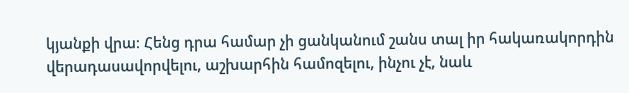կյանքի վրա։ Հենց դրա համար չի ցանկանում շանս տալ իր հակառակորդին վերադասավորվելու, աշխարհին համոզելու, ինչու չէ, նաև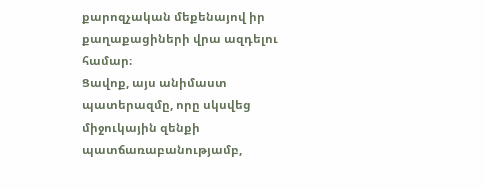քարոզչական մեքենայով իր քաղաքացիների վրա ազդելու համար։
Ցավոք, այս անիմաստ պատերազմը, որը սկսվեց միջուկային զենքի պատճառաբանությամբ,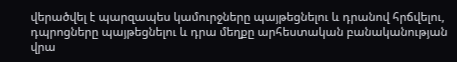վերածվել է պարզապես կամուրջները պայթեցնելու և դրանով հրճվելու, դպրոցները պայթեցնելու և դրա մեղքը արհեստական բանականության վրա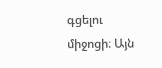գցելու միջոցի։ Այն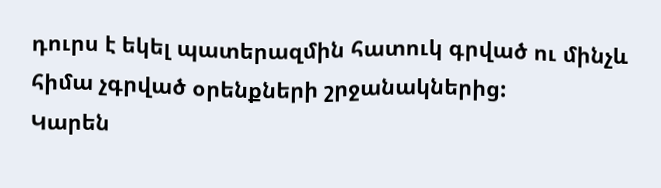դուրս է եկել պատերազմին հատուկ գրված ու մինչև հիմա չգրված օրենքների շրջանակներից:
Կարեն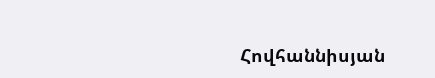Հովհաննիսյան